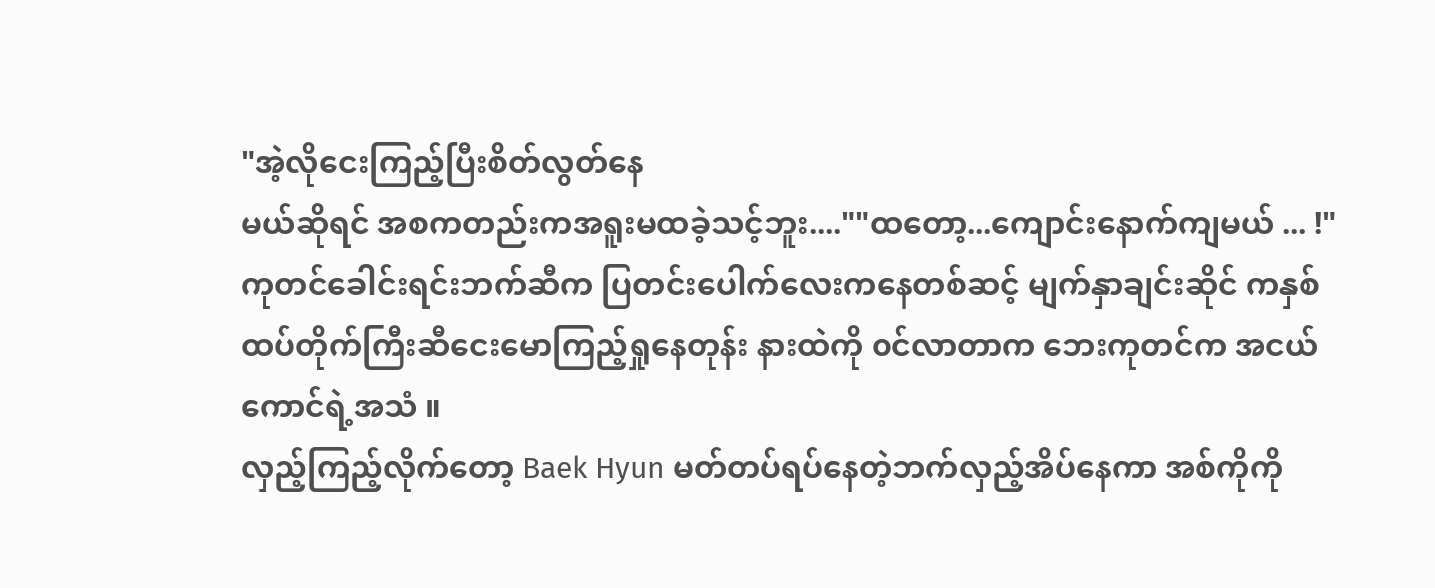"အဲ့လိုငေးကြည့်ပြီးစိတ်လွတ်နေ
မယ်ဆိုရင် အစကတည်းကအရူးမထခဲ့သင့်ဘူး....""ထတော့...ကျောင်းနောက်ကျမယ် ... !"
ကုတင်ခေါင်းရင်းဘက်ဆီက ပြတင်းပေါက်လေးကနေတစ်ဆင့် မျက်နှာချင်းဆိုင် ကနှစ်ထပ်တိုက်ကြီးဆီငေးမောကြည့်ရှုနေတုန်း နားထဲကို ၀င်လာတာက ဘေးကုတင်က အငယ်ကောင်ရဲ့အသံ ။
လှည့်ကြည့်လိုက်တော့ Baek Hyun မတ်တပ်ရပ်နေတဲ့ဘက်လှည့်အိပ်နေကာ အစ်ကိုကို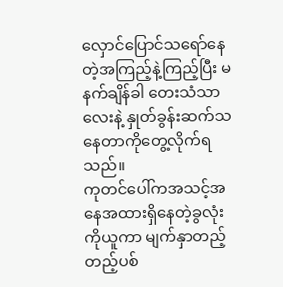လှောင်ပြောင်သရော်နေတဲ့အကြည့်နဲ့ကြည့်ပြီး မနက်ချိန်ခါ တေးသံသာလေးနဲ့ နှုတ်ခွန်းဆက်သနေတာကိုတွေ့လိုက်ရသည်။
ကုတင်ပေါ်ကအသင့်အနေအထားရှိနေတဲ့ခွလုံးကိုယူကာ မျက်နှာတည့်တည့်ပစ်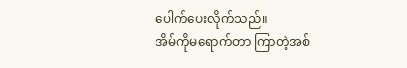ပေါက်ပေးလိုက်သည်။
အိမ်ကိုမရောက်တာ ကြာတဲ့အစ်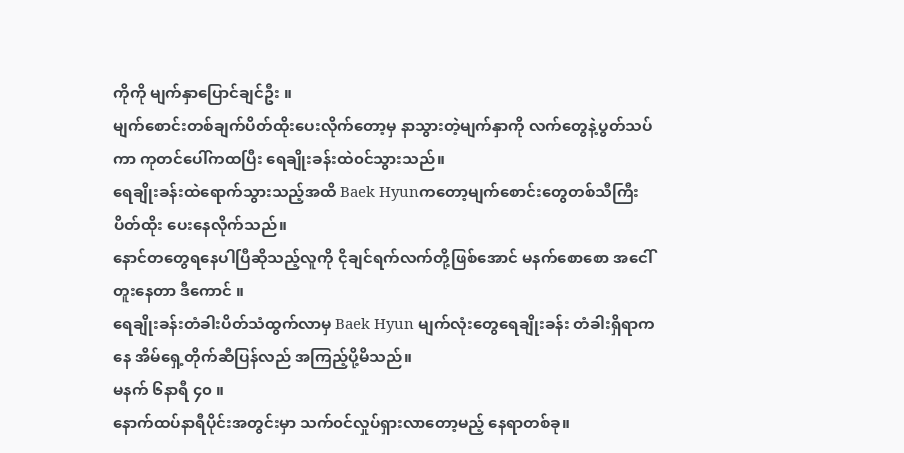ကိုကို မျက်နှာပြောင်ချင်ဦး ။
မျက်စောင်းတစ်ချက်ပိတ်ထိုးပေးလိုက်တော့မှ နာသွားတဲ့မျက်နှာကို လက်တွေနဲ့ပွတ်သပ်ကာ ကုတင်ပေါ်ကထပြီး ရေချိုးခန်းထဲ၀င်သွားသည်။
ရေချိုးခန်းထဲရောက်သွားသည့်အထိ Baek Hyunကတော့မျက်စောင်းတွေတစ်သီကြီးပိတ်ထိုး ပေးနေလိုက်သည်။
နောင်တတွေရနေပါပြီဆိုသည့်လူကို ငိုချင်ရက်လက်တို့ဖြစ်အောင် မနက်စောစော အငေါ်တူးနေတာ ဒီကောင် ။
ရေချိုးခန်းတံခါးပိတ်သံထွက်လာမှ Baek Hyun မျက်လုံးတွေရေချိုးခန်း တံခါးရှိရာကနေ အိမ်ရှေ့တိုက်ဆီပြန်လည် အကြည့်ပို့မိသည်။
မနက် ၆နာရီ ၄၀ ။
နောက်ထပ်နာရီပိုင်းအတွင်းမှာ သက်၀င်လှုပ်ရှားလာတော့မည့် နေရာတစ်ခု။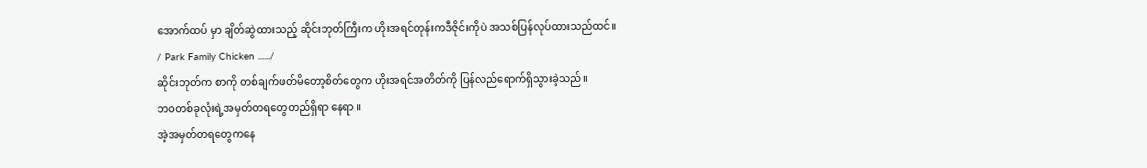အောက်ထပ် မှာ ချိတ်ဆွဲထားသည့် ဆိုင်းဘုတ်ကြီးက ဟိုးအရင်တုန်းကဒီဇိုင်းကိုပဲ အသစ်ပြန်လုပ်ထားသည်ထင်။
/ Park Family Chicken ....../
ဆိုင်းဘုတ်က စာကို တစ်ချက်ဖတ်မိတော့စိတ်တွေက ဟိုးအရင်အတိတ်ကို ပြန်လည်ရောက်ရှိသွားခဲ့သည်။
ဘ၀တစ်ခုလုံးရဲ့အမှတ်တရတွေတည်ရှိရာ နေရာ ။
အဲ့အမှတ်တရတွေကနေ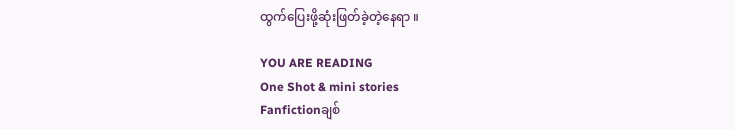ထွက်ပြေးဖို့ဆုံးဖြတ်ခဲ့တဲ့နေရာ ။

YOU ARE READING
One Shot & mini stories
Fanfictionချစ်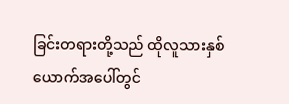ခြင်းတရားတို့သည် ထိုလူသားနှစ်ယောက်အပေါ်တွင်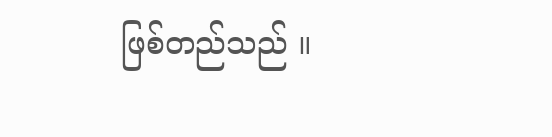ဖြစ်တည်သည် ။